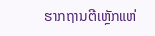ຮາກຖານຕີເຫຼັກແຫ່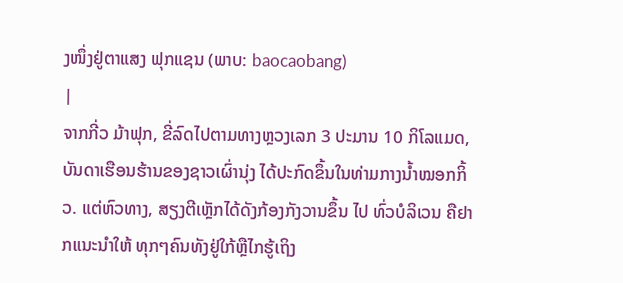ງໜຶ່ງຢູ່ຕາແສງ ຟຸກແຊນ (ພາບ: baocaobang)
|
ຈາກກີ່ວ ມ້າຟຸກ, ຂີ່ລົດໄປຕາມທາງຫຼວງເລກ 3 ປະມານ 10 ກິໂລແມດ, ບັນດາເຮືອນຮ້ານຂອງຊາວເຜົ່ານຸ່ງ ໄດ້ປະກົດຂຶ້ນໃນທ່າມກາງນ້ຳໝອກກິ້ວ. ແຕ່ຫົວທາງ, ສຽງຕີເຫຼັກໄດ້ດັງກ້ອງກັງວານຂຶ້ນ ໄປ ທົ່ວບໍລິເວນ ຄືຢາກແນະນຳໃຫ້ ທຸກໆຄົນທັງຢູ່ໃກ້ຫຼືໄກຮູ້ເຖິງ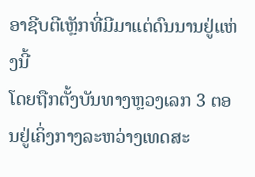ອາຊີບຕີເຫຼັກທີ່ມີມາແຕ່ດົນນານຢູ່ແຫ່ງນີ້
ໂດຍຖືກຕັ້ງບັນທາງຫຼວງເລກ 3 ຕອນຢູ່ເຄິ່ງກາງລະຫວ່າງເທດສະ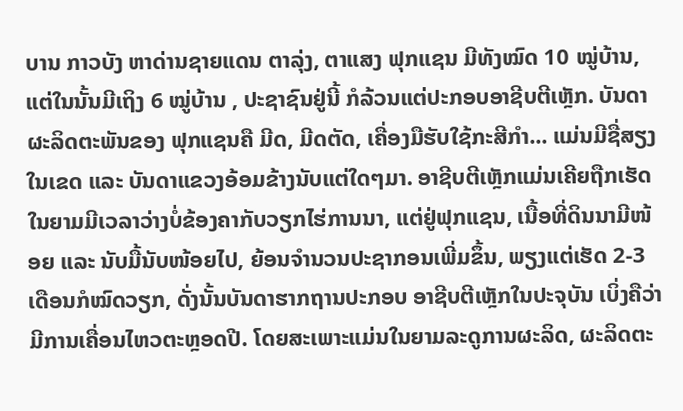ບານ ກາວບັງ ຫາດ່ານຊາຍແດນ ຕາລຸ່ງ, ຕາແສງ ຟຸກແຊນ ມີທັງໝົດ 10 ໝູ່ບ້ານ, ແຕ່ໃນນັ້ນມີເຖິງ 6 ໝູ່ບ້ານ , ປະຊາຊົນຢູ່ນີ້ ກໍລ້ວນແຕ່ປະກອບອາຊີບຕີເຫຼັກ. ບັນດາຜະລິດຕະພັນຂອງ ຟຸກແຊນຄື ມີດ, ມີດຕັດ, ເຄື່ອງມືຮັບໃຊ້ກະສີກຳ... ແມ່ນມີຊື່ສຽງໃນເຂດ ແລະ ບັນດາແຂວງອ້ອມຂ້າງນັບແຕ່ໃດໆມາ. ອາຊີບຕີເຫຼັກແມ່ນເຄີຍຖືກເຮັດໃນຍາມມີເວລາວ່າງບໍ່ຂ້ອງຄາກັບວຽກໄຮ່ການນາ, ແຕ່ຢູ່ຟຸກແຊນ, ເນື້ອທີ່ດິນນາມີໜ້ອຍ ແລະ ນັບມື້ນັບໜ້ອຍໄປ, ຍ້ອນຈຳນວນປະຊາກອນເພີ່ມຂຶ້ນ, ພຽງແຕ່ເຮັດ 2-3 ເດືອນກໍໝົດວຽກ, ດັ່ງນັ້ນບັນດາຮາກຖານປະກອບ ອາຊີບຕີເຫຼັກໃນປະຈຸບັນ ເບິ່ງຄືວ່າມີການເຄື່ອນໄຫວຕະຫຼອດປີ. ໂດຍສະເພາະແມ່ນໃນຍາມລະດູການຜະລິດ, ຜະລິດຕະ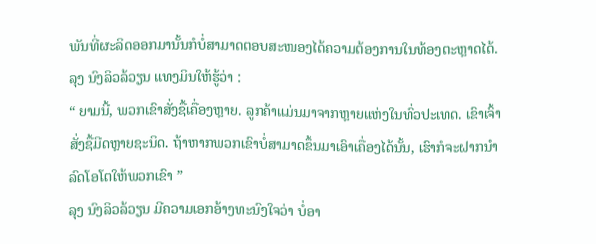ພັນທີ່ຜະລິດອອກມານັ້ນກໍບໍ່ສາມາດຕອບສະໜອງໄດ້ຄວາມຕ້ອງການໃນທ້ອງຕະຫຼາດໄດ້. ລຸງ ນົງລິວລ້ວຽນ ແທງມິນໃຫ້ຮູ້ວ່າ :
“ ຍາມນີ້, ພວກເຂົາສັ່ງຊື້ເຄື່ອງຫຼາຍ. ລູກຄ້າແມ່ນມາຈາກຫຼາຍແຫ່ງໃນທົ່ວປະເທດ. ເຂົາເຈົ້າສັ່ງຊື້ມີດຫຼາຍຊະນິດ. ຖ້າຫາກພວກເຂົາບໍ່ສາມາດຂຶ້ນມາເອົາເຄື່ອງໄດ້ນັ້ນ, ເຮົາກໍຈະຝາກນຳລົດໂອໂຕໃຫ້ພວກເຂົາ ”
ລຸງ ນົງລິວລ້ວຽນ ມີຄວາມເອກອ້າງທະນົງໃຈວ່າ ບໍ່ອາ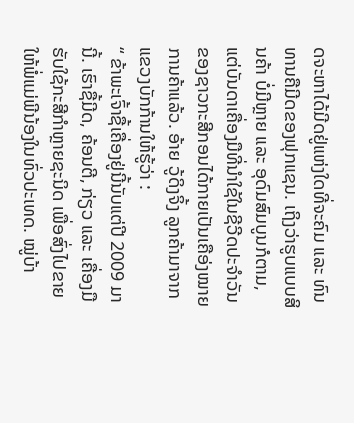ດຈະຫາໄດ້ມີດຢູ່ແຫ່ງໃດທີ່ຈະຄົມ ແລະ ທົນທານຄືມີດຂອງຟຸກແຊນ. ເຖິງວ່າຮູບແບບສິນຄ້າ ບໍ່ມີຫຼາຍ ແລະ ອຸດົມສົມບູນກໍຕາມ, ແຕ່ບັນດາເຄື່ອງມືທີ່ນຳໃຊ້ໃນຊີວີດປະຈຳວັນຂອງຊາວກະສີກອນໄດ້ກາຍເປັນເຄືອ່ງໝາຍການຄ້າແລ້ວ. ອ້າຍ ວູ້ດິງຈິ້ງ ລູກຄ້າມາຈາກແຂວງບັກກ້ານໃຫ້ຮູ້ວ່າ :
“ ຂ້າພະເຈົ້າຊື້ເຄື່ອງຢູ່ນີ້ນັບແຕ່ປີ 2009 ມານີ້. ເຮົາຊື້ມີດ, ຄ້ອນຕີ, ກ່ຽວ ແລະ ເຄື່ອງມືຮັບໃຊ້ກະສີກຳຫຼາຍຊະນິດ ເພື່ອສົ່ງໄປຂາຍໃຫ້ພໍ່ແມ່ພີນ້ອງໃນທົ່ວປະເທດ. ໝູ່ບ້າ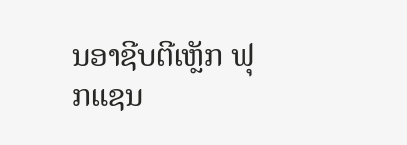ນອາຊີບຕີເຫຼັກ ຟຸກແຊນ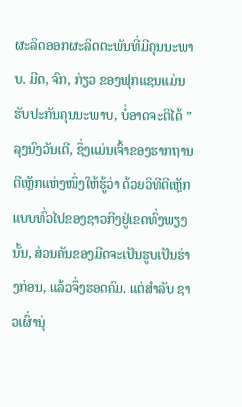ຜະລິດອອກຜະລິດຕະພັນທີ່ມີຄຸນນະພາບ. ມີດ, ຈົກ, ກ່ຽວ ຂອງຟຸກແຊນແມ່ນຮັບປະກັນຄຸນນະພາບ, ບໍ່ອາດຈະຕິໄດ້ ”
ລຸງນົງວັນເຕີ, ຊຶ່ງແມ່ນເຈົ້າຂອງຮາກຖານຕີເຫຼັກແຫ່ງໜຶ່ງໃຫ້ຮູ້ວ່າ ດ້ວຍວິທີຕີເຫຼັກແບບທົ່ວໄປຂອງຊາວກີງຢູ່ເຂດທົ່ງພຽງນັ້ນ, ສ່ວນຄັນຂອງມີດຈະເປັນຮູບເປັນຮ່າງກ່ອນ, ແລ້ວຈຶ່ງຮອດຄົມ. ແຕ່ສຳລັບ ຊາວເຜົ່ານຸ່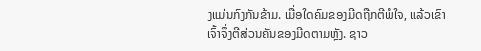ງແມ່ນກົງກັນຂ້າມ. ເມື່ອໃດຄົມຂອງມີດຖືກຕີພໍໃຈ, ແລ້ວເຂົາເຈົ້າຈຶ່ງຕີສ່ວນຄັນຂອງມີດຕາມຫຼັງ. ຊາວ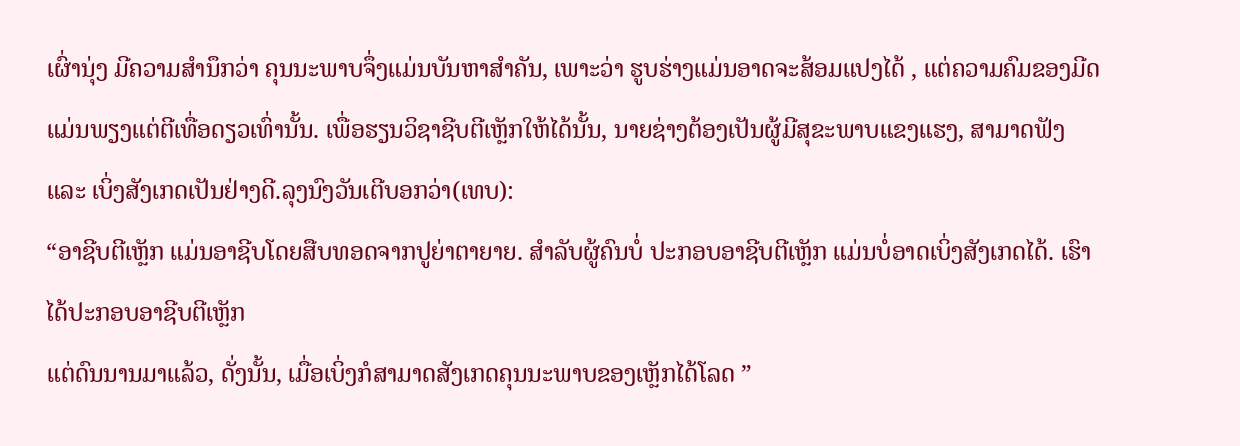ເຜົ່ານຸ່ງ ມີຄວາມສຳນຶກວ່າ ຄຸນນະພາບຈຶ່ງແມ່ນບັນຫາສຳຄັນ, ເພາະວ່າ ຮູບຮ່າງແມ່ນອາດຈະສ້ອມແປງໄດ້ , ແຕ່ຄວາມຄົມຂອງມີດ ແມ່ນພຽງແຕ່ຕີເທື່ອດຽວເທົ່ານັ້ນ. ເພື່ອຮຽນວິຊາຊີບຕີເຫຼັກໃຫ້ໄດ້ນັ້ນ, ນາຍຊ່າງຕ້ອງເປັນຜູ້ມີສຸຂະພາບແຂງແຮງ, ສາມາດຟັງ ແລະ ເບິ່ງສັງເກດເປັນຢ່າງດີ.ລຸງນົງວັນເຕີບອກວ່າ(ເທບ):
“ອາຊີບຕີເຫຼັກ ແມ່ນອາຊີບໂດຍສືບທອດຈາກປູຍ່າຕາຍາຍ. ສຳລັບຜູ້ຄົນບໍ່ ປະກອບອາຊີບຕີເຫຼັກ ແມ່ນບໍ່ອາດເບິ່ງສັງເກດໄດ້. ເຮົາໄດ້ປະກອບອາຊີບຕີເຫຼັກ
ແຕ່ດົນນານມາແລ້ວ, ດັ່ງນັ້ນ, ເມື່ອເບິ່ງກໍສາມາດສັງເກດຄຸນນະພາບຂອງເຫຼັກໄດ້ໂລດ ”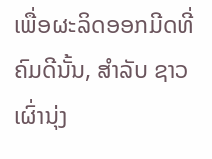ເພື່ອຜະລິດອອກມີດທີ່ຄົມດີນັ້ນ, ສຳລັບ ຊາວເຜົ່ານຸ່ງ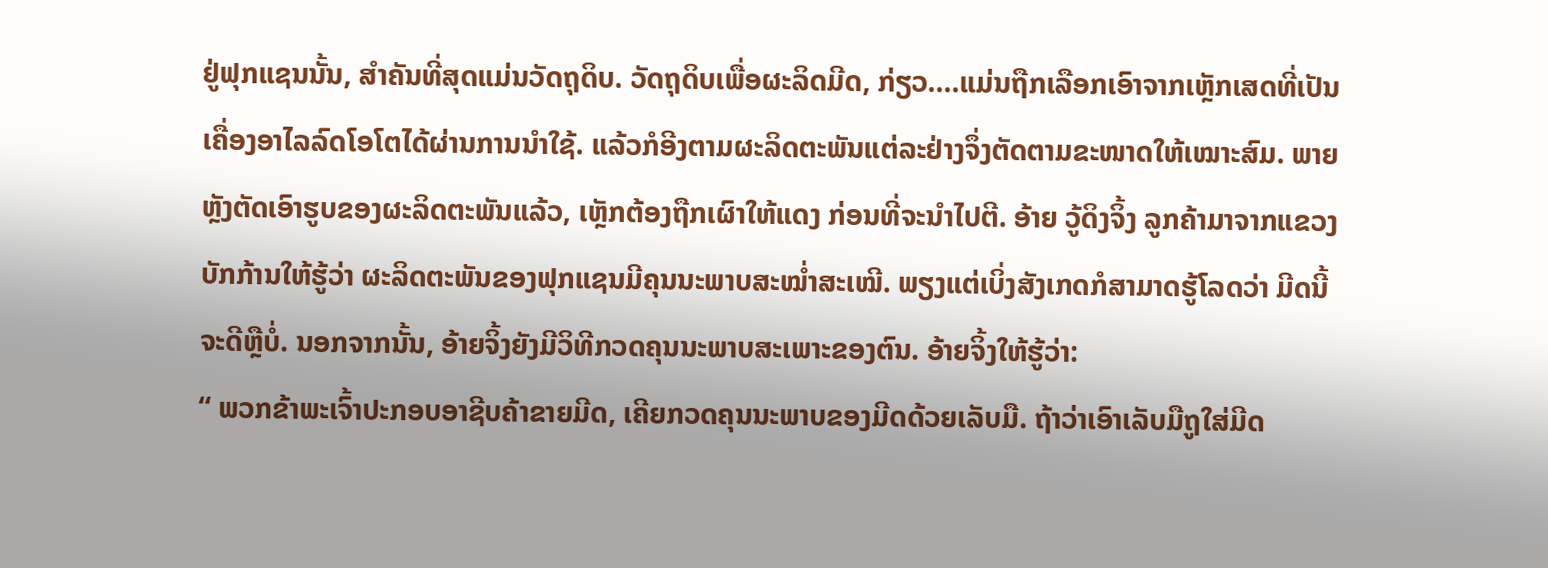ຢູ່ຟຸກແຊນນັ້ນ, ສຳຄັນທີ່ສຸດແມ່ນວັດຖຸດິບ. ວັດຖຸດິບເພື່ອຜະລິດມີດ, ກ່ຽວ....ແມ່ນຖືກເລືອກເອົາຈາກເຫຼັກເສດທີ່ເປັນເຄື່ອງອາໄລລົດໂອໂຕໄດ້ຜ່ານການນຳໃຊ້. ແລ້ວກໍອີງຕາມຜະລິດຕະພັນແຕ່ລະຢ່າງຈຶ່ງຕັດຕາມຂະໜາດໃຫ້ເໝາະສົມ. ພາຍຫຼັງຕັດເອົາຮູບຂອງຜະລິດຕະພັນແລ້ວ, ເຫຼັກຕ້ອງຖືກເຜົາໃຫ້ແດງ ກ່ອນທີ່ຈະນຳໄປຕີ. ອ້າຍ ວູ້ດິງຈິ້ງ ລູກຄ້າມາຈາກແຂວງບັກກ້ານໃຫ້ຮູ້ວ່າ ຜະລິດຕະພັນຂອງຟຸກແຊນມີຄຸນນະພາບສະໝ່ຳສະເໝີ. ພຽງແຕ່ເບິ່ງສັງເກດກໍສາມາດຮູ້ໂລດວ່າ ມີດນີ້ຈະດີຫຼືບໍ່. ນອກຈາກນັ້ນ, ອ້າຍຈິ້ງຍັງມີວິທີກວດຄຸນນະພາບສະເພາະຂອງຕົນ. ອ້າຍຈິ້ງໃຫ້ຮູ້ວ່າ:
“ ພວກຂ້າພະເຈົ້າປະກອບອາຊີບຄ້າຂາຍມີດ, ເຄີຍກວດຄຸນນະພາບຂອງມີດດ້ວຍເລັບມື. ຖ້າວ່າເອົາເລັບມືຖູໃສ່ມີດ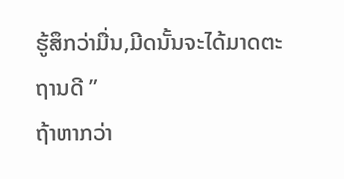ຮູ້ສຶກວ່າມື່ນ,ມີດນັ້ນຈະໄດ້ມາດຕະຖານດີ ”
ຖ້າຫາກວ່າ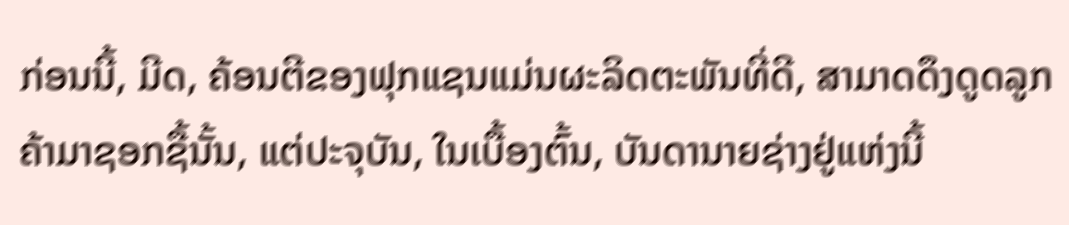ກ່ອນນີ້, ມີດ, ຄ້ອນຕີຂອງຟຸກແຊນແມ່ນຜະລິດຕະພັນທີ່ດີ, ສາມາດດຶງດູດລູກຄ້າມາຊອກຊື້ນັ້ນ, ແຕ່ປະຈຸບັນ, ໃນເບື້ອງຕົ້ນ, ບັນດານາຍຊ່າງຢູ່ແຫ່ງນີ້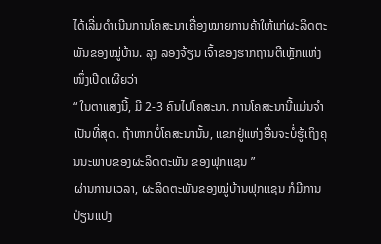ໄດ້ເລີ່ມດຳເນີນການໂຄສະນາເຄື່ອງໝາຍການຄ້າໃຫ້ແກ່ຜະລິດຕະພັນຂອງໝູ່ບ້ານ. ລຸງ ລອງຈ້ຽນ ເຈົ້າຂອງຮາກຖານຕີເຫຼັກແຫ່ງໜຶ່ງເປີດເຜີຍວ່າ
“ ໃນຕາແສງນີ້, ມີ 2-3 ຄົນໄປໂຄສະນາ. ການໂຄສະນານີ້ແມ່ນຈຳເປັນທີ່ສຸດ. ຖ້າຫາກບໍ່ໂຄສະນານັ້ນ, ແຂກຢູ່ແຫ່ງອື່ນຈະບໍ່ຮູ້ເຖິງຄຸນນະພາບຂອງຜະລິດຕະພັນ ຂອງຟຸກແຊນ ”
ຜ່ານການເວລາ, ຜະລິດຕະພັນຂອງໝູ່ບ້ານຟຸກແຊນ ກໍມີການປ່ຽນແປງ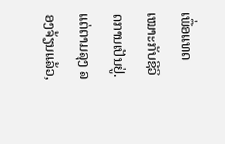ເພື່ອແທດເໝາະກັບຊີວິດການເປັນຢູ່. ແຕ່ຕາມລຸງ ລອງຈ້ຽນແລ້ວ,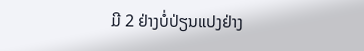ມີ 2 ຢ່າງບໍ່ປ່ຽນແປງຢ່າງ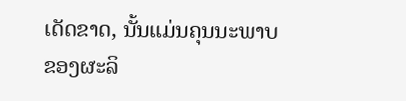ເດັດຂາດ, ນັ້ນແມ່ນຄຸນນະພາບຂອງຜະລິ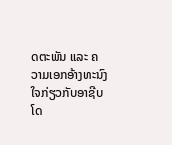ດຕະພັນ ແລະ ຄວາມເອກອ້າງທະນົງໃຈກ່ຽວກັບອາຊີບໂດ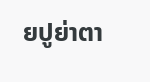ຍປູຍ່າຕາ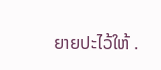ຍາຍປະໄວ້ໃຫ້ .